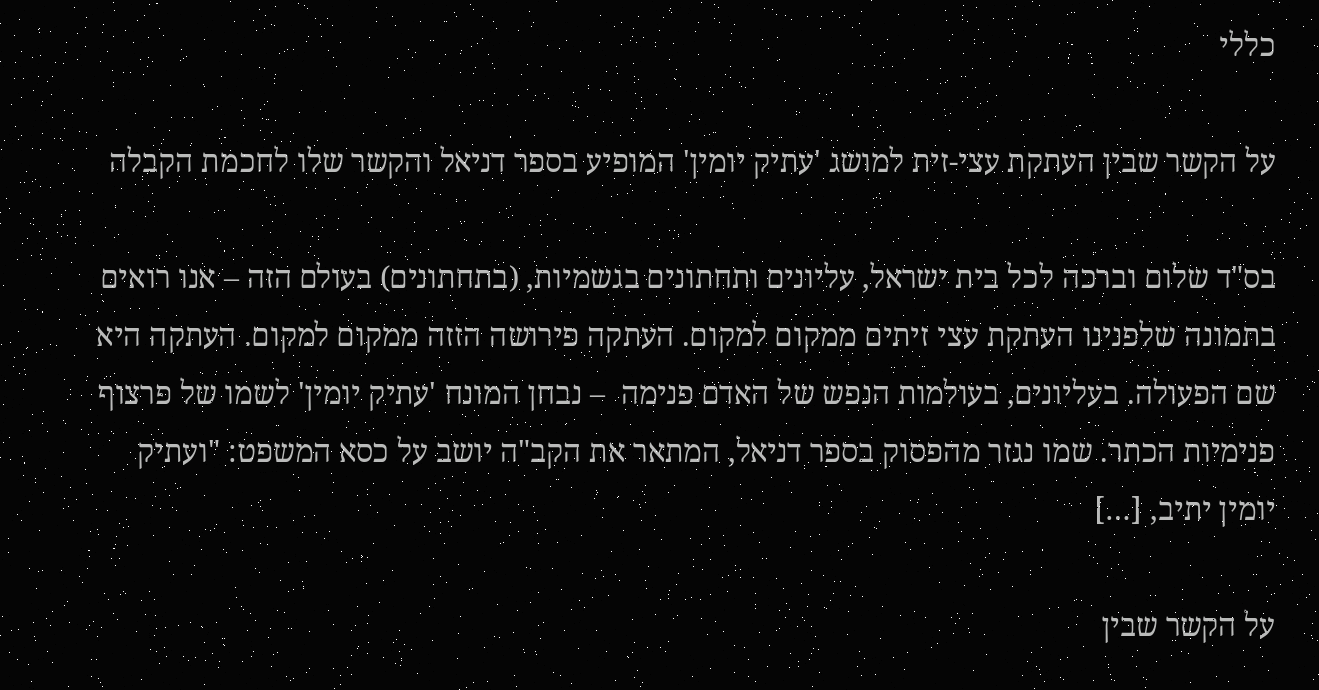כללי

על הקשר שבין העתקת עצי-זית למושג 'עתיק יומין' המופיע בספר דניאל והקשר שלו לחכמת הקבלה

בס"ד שלום וברכה לכל בית ישראל, עליונים ותחתונים בגשמיות, (בתחתונים) בעולם הזה – אנו רואים בתמונה שלפנינו העתקת עצי זיתים ממקום למקום. העתקה פירושה הזזה ממקום למקום. העתקה היא שם הפעולה. בעליונים, בעולמות הנפש של האדם פנימה  – נבחן המונח 'עתיק יומין' לשמו של פרצוף פנימיות הכתר. שמו נגזר מהפסוק בספר דניאל, המתאר את הקב"ה יושב על כסא המשפט: "ועתיק יומין יתיב, […]

על הקשר שבין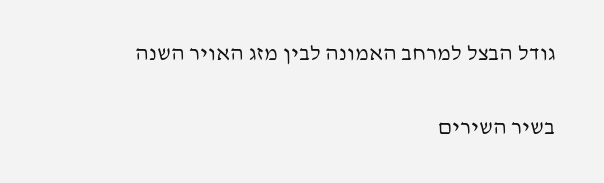גודל הבצל למרחב האמונה לבין מזג האויר השנה

בשיר השירים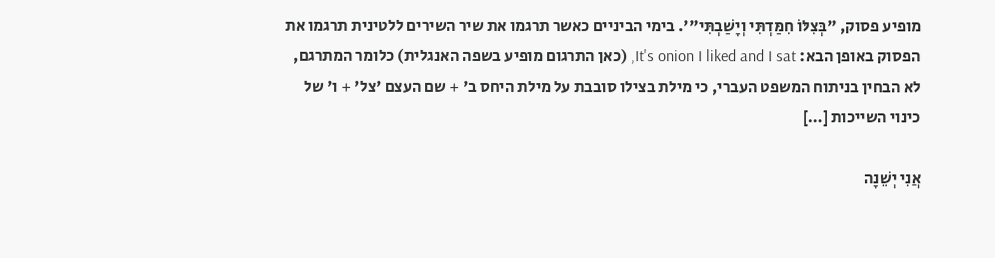מופיע פסוק, "בְּצִלּוֹ חִמַּדְתִּי וְיָשַׁבְתִּי"'. בימי הביניים כאשר תרגמו את שיר השירים ללטינית תרגמו את הפסוק באופן הבא: It's onion I liked and I sat, (כאן התרגום מופיע בשפה האנגלית) כלומר המתרגם, לא הבחין בניתוח המשפט העברי, כי מילת בצילו סובבת על מילת היחס ב' + שם העצם 'צל' + ו' של כינוי השייכות […]

אֲנִי יְשֵׁנָה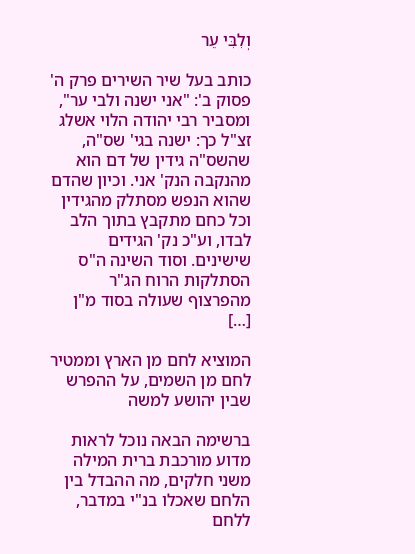וְלִבִּי עֵר

כותב בעל שיר השירים פרק ה' פסוק ב': "אני ישנה ולבי ער", ומסביר רבי יהודה הלוי אשלג זצ"ל כך: ישנה בגי' שס"ה, שהשס"ה גידין של דם הוא מהנקבה הנק' אני. וכיון שהדם שהוא הנפש מסתלק מהגידין וכל כחם מתקבץ בתוך הלב לבדו, וע"כ נק' הגידים שישינים. וסוד השינה ה"ס הסתלקות הרוח הג"ר מהפרצוף שעולה בסוד מ"ן […]

המוציא לחם מן הארץ וממטיר לחם מן השמים, על ההפרש שבין יהושע למשה

ברשימה הבאה נוכל לראות מדוע מורכבת ברית המילה משני חלקים, מה ההבדל בין הלחם שאכלו בנ"י במדבר, ללחם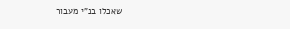שאכלו בנ"י מעבור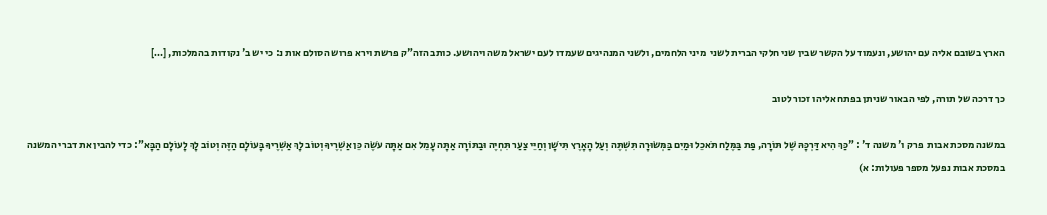הארץ בשובם אליה עם יהושע, ונעמוד על הקשר שבין שני חלקי הברית לשני  מיני הלחמים, ולשני המנהיגים שעמדו לעם ישראל משה ויהושע. כותב הזה"ק פרשת וירא פרוש הסולם אות נ: כי יש ב' נקודות בהמלכות, […]

כך דרכה של תורה, לפי הבאור שניתן בפתח אליהו זכור לטוב

במשנה מסכת אבות  פרק ו' משנה ד' : "כַּךְ הִיא דַּרְכָּהּ שֶׁל תּוֹרָה, פַּת בַּמֶּלַח תֹּאכֵל וּמַיִם בַּמְּשׂוּרָה תִּשְׁתֶּה וְעַל הָאָרֶץ תִּישָׁן וְחַיֵּי צַעַר תִּחְיֶה וּבַתּוֹרָה אַתָּה עָמֵל אִם אַתָּה עֹשֶׂה כֵּן אַשְׁרֶיךָ וְטוֹב לָךְ אַשְׁרֶיךָ בָּעוֹלָם הַזֶּה וְטוֹב לָךְ לָעוֹלָם הַבָּא": כדי להבין את דברי המשנה במסכת אבות נפעל מספר פעולות: א)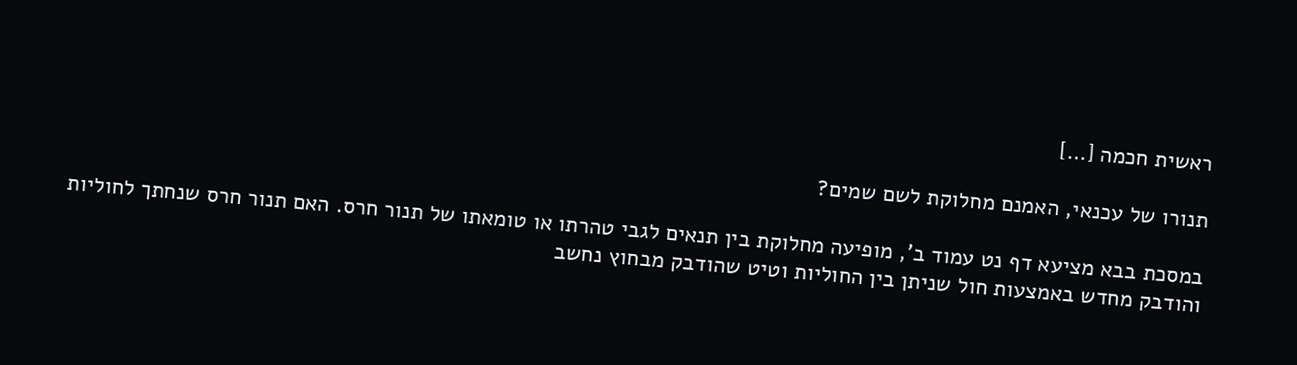ראשית חכמה […]

תנורו של עכנאי, האמנם מחלוקת לשם שמים?

במסכת בבא מציעא דף נט עמוד ב', מופיעה מחלוקת בין תנאים לגבי טהרתו או טומאתו של תנור חרס. האם תנור חרס שנחתך לחוליות והודבק מחדש באמצעות חול שניתן בין החוליות וטיט שהודבק מבחוץ נחשב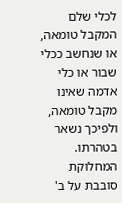לכלי שלם המקבל טומאה, או שנחשב ככלי שבור או כלי אדמה שאינו מקבל טומאה, ולפיכך נשאר בטהרתו. המחלוקת סובבת על ב'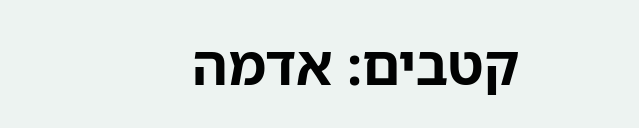קטבים: אדמה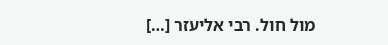מול חול. רבי אליעזר […]